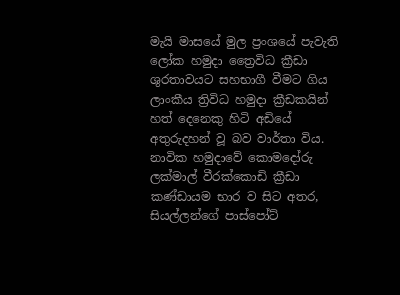මැයි මාසයේ මුල ප්‍රංශයේ පැවැති ලෝක හමුදා ත්‍රෛවිධ ක්‍රීඩා ශුරතාවයට සහභාගී වීමට ගිය ලාංකීය ත්‍රිවිධ හමුදා ක්‍රීඩකයින් හත් දෙනෙකු හිටි අඩියේ අතුරුදහන් වූ බව වාර්තා විය.
නාවික හමුදාවේ කොමදෝරු ලක්මාල් වීරක්කොඩි ක්‍රීඩා කණ්ඩායම භාර ව සිට අතර, සියල්ලන්ගේ පාස්පෝට්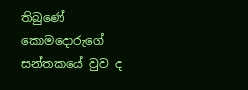තිබුණේ කොමදොරුගේ සන්තකයේ වුව ද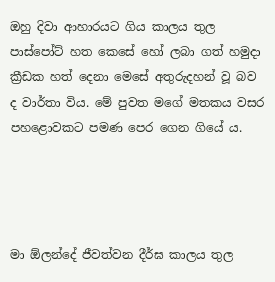ඔහු දිවා ආහාරයට ගිය කාලය තුල පාස්පෝට් හත කෙසේ හෝ ලබා ගත් හමුදා ක්‍රීඩක හත් දෙනා මෙසේ අතුරුදහන් වූ බව ද වාර්තා විය. මේ පුවත මගේ මතකය වසර පහළොවකට පමණ පෙර ගෙන ගියේ ය.




මා ඕලන්දේ ජීවත්වන දීර්ඝ කාලය තුල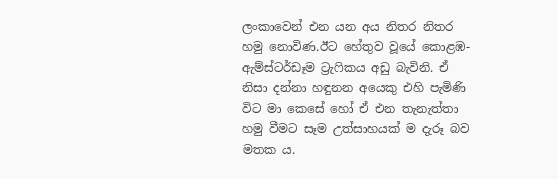ලංකාවෙන් එන යන අය නිතර නිතර හමු නොවිණ.ඊට හේතුව වූයේ කොළඹ-ඇම්ස්ටර්ඩෑම ට්‍රැෆිකය අඩු බැවිනි. ඒ නිසා දන්නා හඳුනන අයෙකු එහි පැමිණි විට මා කෙසේ හෝ ඒ එන තැනැත්තා හමු වීමට සෑම උත්සාහයක් ම දැරූ බව මතක ය.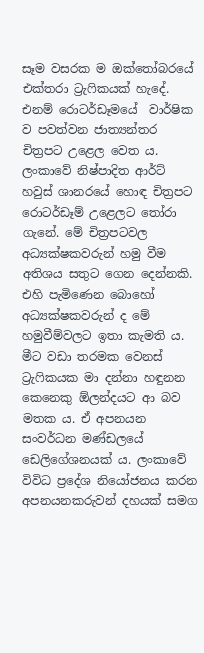සෑම වසරක ම ඔක්තෝබරයේ එක්තරා ට්‍රැෆිකයක් හැදේ. එනම් රොටර්ඩෑමයේ  වාර්ෂික ව පවත්වන ජාත්‍යන්තර චිත්‍රපට උළෙල වෙත ය. ලංකාවේ නිෂ්පාදිත ආර්ට් හවුස් ශානරයේ හොඳ චිත්‍රපට රොටර්ඩෑම් උළෙලට තෝරා ගැනේ. මේ චිත්‍රපටවල අධ්‍යක්ෂකවරුන් හමු වීම අතිශය සතුට ගෙන දෙන්නකි. එහි පැමිණෙන බොහෝ අධ්‍යක්ෂකවරුන් ද මේ හමුවීම්වලට ඉතා කැමති ය. මීට වඩා තරමක වෙනස් ට්‍රැෆිකයක මා දන්නා හඳුනන කෙනෙකු ඕලන්දයට ආ බව මතක ය. ඒ අපනයන සංවර්ධන මණ්ඩලයේ ඩෙලිගේශනයක් ය. ලංකාවේ විවිධ ප්‍රදේශ නියෝජනය කරන අපනයනකරුවන් දහයක් සමග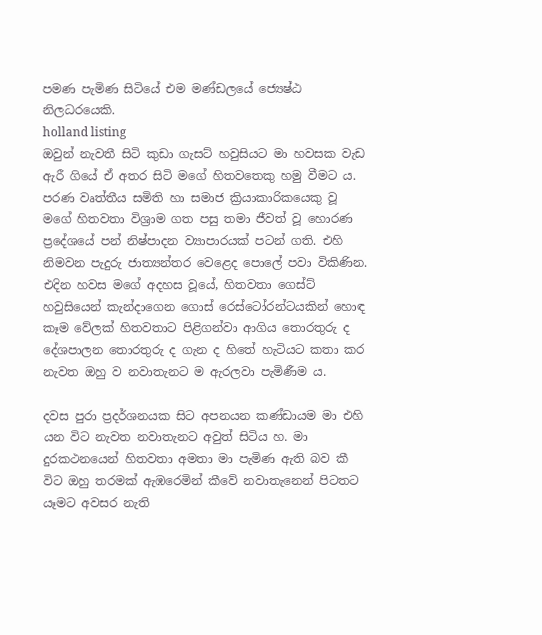පමණ පැමිණ සිටියේ එම මණ්ඩලයේ ජ්‍යෙෂ්ඨ නිලධරයෙකි.
holland listing
ඔවුන් නැවතී සිටි කුඩා ගැසට් හවුසියට මා හවසක වැඩ ඇරී ගියේ ඒ අතර සිටි මගේ හිතවතෙකු හමු වීමට ය. පරණ වෘත්තීය සමිති හා සමාජ ක්‍රියාකාරිකයෙකු වූ මගේ හිතවතා විශ්‍රාම ගත පසු තමා ජීවත් වූ හොරණ ප්‍රදේශයේ පන් නිෂ්පාදන ව්‍යාපාරයක් පටන් ගති. එහි නිමවන පැදුරු ජාත්‍යන්තර වෙළෙද පොලේ පවා විකිණින. එදින හවස මගේ අදහස වූයේ, හිතවතා ගෙස්ට් හවුසියෙන් කැන්දාගෙන ගොස් රෙස්ටෝරන්ටයකින් හොඳ කෑම වේලක් හිතවතාට පිළිගන්වා ආගිය තොරතුරු ද දේශපාලන තොරතුරු ද ගැන ද හිතේ හැටියට කතා කර නැවත ඔහු ව නවාතැනට ම ඇරලවා පැමිණීම ය.

දවස පුරා ප්‍රදර්ශනයක සිට අපනයන කණ්ඩායම මා එහි යන විට නැවත නවාතැනට අවුත් සිටිය හ. මා දුරකථනයෙන් හිතවතා අමතා මා පැමිණ ඇති බව කී විට ඔහු තරමක් ඇඹරෙමින් කීවේ නවාතැනෙන් පිටතට යෑමට අවසර නැති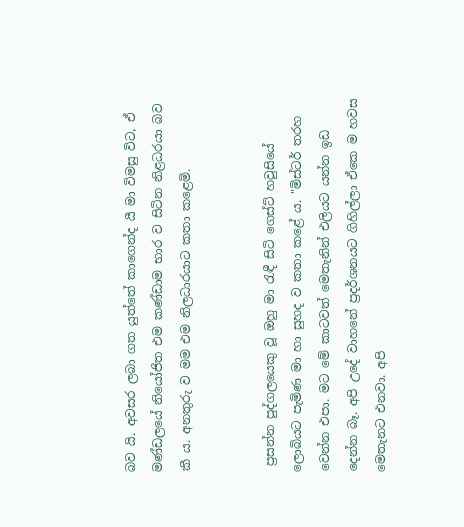බව යි. අවසර ලබා ගත යුත්තේ කාගෙන්ද යී මා විමසු විට, ඒ මණ්ඩලයේ නියෝජිත එම කණ්ඩාම භාර ව සිටින නිළධරයා බව කී ය. අනතුරු ව මම එම නිලධාරයාට කතා කළෙමි.


 ප්‍රසන්න පුද්ගලයෙකු වූ ඔහු මා රැඳී සිටි ගෙස්ට් හවුසියේ ලොබියට පැමිණ මා හා සුහද ව කතා කළේ ය. "මිස්ටර් තරහ වෙන්න එපා. මට මේ කාටවත් මෙතැනින් එලියට යන්න ඉඩ දෙන්න බෑ. අපි උදේ වාහනේ ප්‍රදර්ශනයට ගිහිල්ලා ඒකෙ ම හවස මෙතැනට එනවා. අපි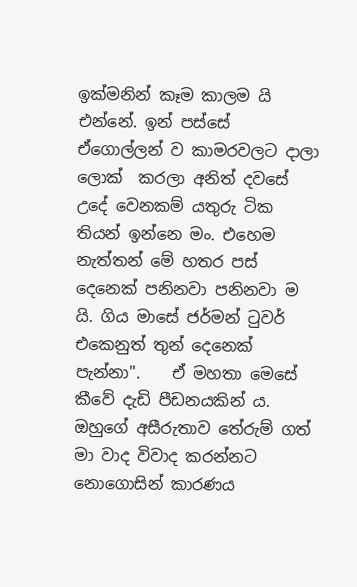ඉක්මනින් කෑම කාලම යි එන්නේ. ඉන් පස්සේ ඒගොල්ලන් ව කාමරවලට දාලා ලොක්  කරලා අනිත් දවසේ උදේ වෙනකම් යතුරු ටික තියන් ඉන්නෙ මං. එහෙම නැත්තන් මේ හතර පස් දෙනෙක් පනිනවා පනිනවා ම යි. ගිය මාසේ ජර්මන් ටුවර් එකෙනුත් තුන් දෙනෙක් පැන්නා".    ඒ මහතා මෙසේ කීවේ දැඩි පීඩනයකින් ය. ඔහුගේ අසීරුතාව තේරුම් ගත් මා වාද විවාද කරන්නට නොගොසින් කාරණය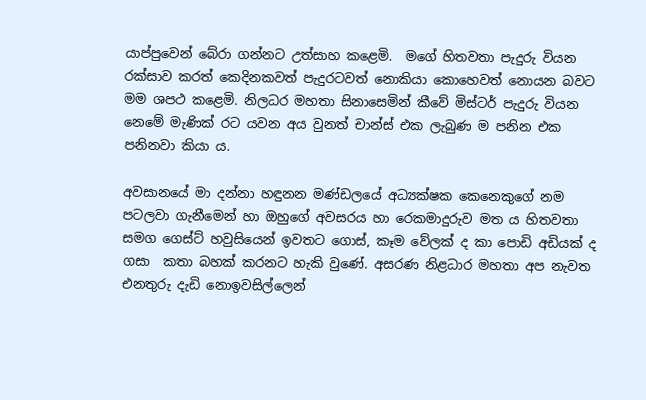යාප්පුවෙන් බේරා ගන්නට උත්සාහ කළෙමි.  මගේ හිතවතා පැදුරු වියන රක්සාව කරත් කෙදිනකවත් පැදුරටවත් නොකියා කොහෙවත් නොයන බවට මම ශපථ කළෙමි. නිලධර මහතා සිනාසෙමින් කීවේ මිස්ටර් පැදුරු වියන නෙමේ මැණික් රට යවන අය වුනත් චාන්ස් එක ලැබුණ ම පනින එක පනිනවා කියා ය.

අවසානයේ මා දන්නා හඳුනන මණ්ඩලයේ අධ්‍යක්ෂක කෙනෙකුගේ නම පටලවා ගැනීමෙන් හා ඔහුගේ අවසරය හා රෙකමාදුරුව මත ය හිතවතා සමග ගෙස්ට් හවුසියෙන් ඉවතට ගොස්, කෑම වේලක් ද කා පොඩි අඩියක් ද ගසා  කතා බහක් කරනට හැකි වුණේ. අසරණ නිළධාර මහතා අප නැවත එනතුරු දැඩි නොඉවසිල්ලෙන්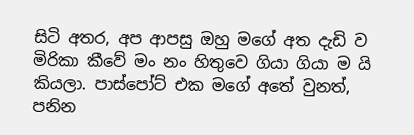සිටි අතර, අප ආපසු ඔහු මගේ අත දැඩි ව මිරිකා කීවේ මං නං හිතුවෙ ගියා ගියා ම යි කියලා. පාස්පෝට් එක මගේ අතේ වුනත්, පනින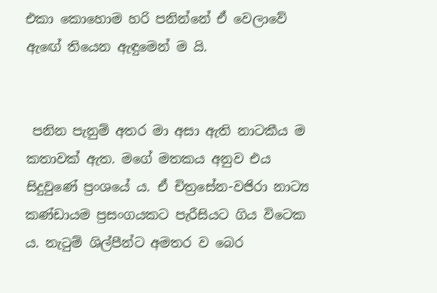එකා කොහොම හරි පනින්නේ ඒ වෙලාවේ ඇඟේ තියෙන ඇඳුමෙන් ම යි.


 පනින පැනුම් අතර මා අසා ඇති නාටකීය ම කතාවක් ඇත. මගේ මතකය අනුව එය සිදුවුණේ ප්‍රංශයේ ය. ඒ චිත්‍රසේන-වජිරා නාට්‍ය කණ්ඩායම ප්‍රසංගයකට පැරීසියට ගිය විටෙක ය. නැටුම් ශිල්පීන්ට අමතර ව බෙර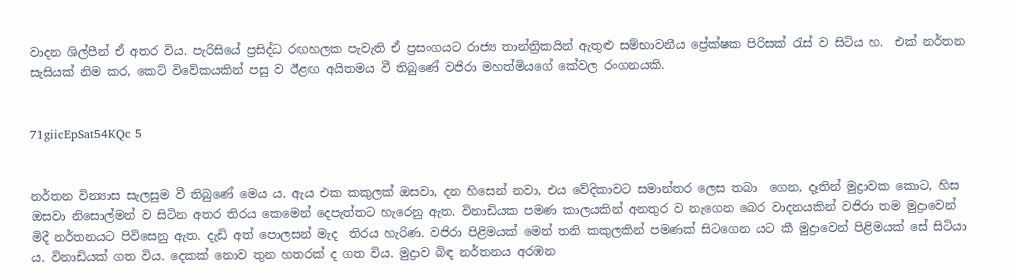වාදන ශිල්පීන් ඒ අතර විය. පැරිසියේ ප්‍රසිද්ධ රඟහලක පැවැති ඒ ප්‍රසංගයට රාජ්‍ය තාන්ත්‍රිකයින් ඇතුළු සම්භාවනීය ප්‍රේක්ෂක පිරිසක් රැස් ව සිටිය හ.  එක් නර්තන සැසියක් නිම කර, කෙට් විවේකයකින් පසු ව ඊළඟ අයිතමය වී තිබුණේ වජිරා මහත්මියගේ කේවල රංගනයකි.


71giicEpSat54KQc 5


නර්තන වින්‍යාස සැලසුම වී තිබුණේ මෙය ය. ඇය එක කකුලක් ඔසවා, දන හිසෙන් නවා, එය වේදිකාවට සමාන්තර ලෙස තබා  ගෙන, දෑතින් මුද්‍රාවක කොට, හිස ඔසවා නිසොල්මන් ව සිටින අතර තිරය කෙමෙන් දෙපැත්තට හැරෙනු ඇත. විනාඩියක පමණ කාලයකින් අනතුර ව නැගෙන බෙර වාදනයකින් වජිරා තම මුද්‍රාවෙන් මිදී නර්තනයට පිවිසෙනු ඇත. දැඩි අත් පොලසන් මැද  තිරය හැරිණ. වජිරා පිළිමයක් මෙන් තනි කකුලකින් පමණක් සිටගෙන යට කී මුද්‍රාවෙන් පිළිමයක් සේ සිටියා ය. විනාඩියක් ගත විය. දෙකක් නොව තුන හතරක් ද ගත විය. මුද්‍රාව බිඳ නර්තනය අරඹන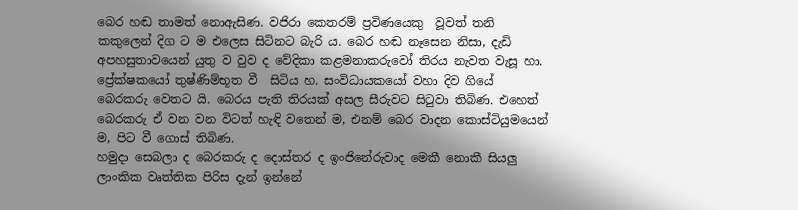බෙර හඬ තාමත් නොඇසිණ. වජිරා කෙතරම් ප්‍රවිණයෙකු  වූවත් තනි කකුලෙන් දිග ට ම එලෙස සිටිනට බැරි ය. බෙර හඬ නෑසෙන නිසා, දැඩි අපහසුතාවයෙන් යුතු ව වුව ද වේදිකා කළමනාකරුවෝ තිරය නැවත වැසූ හා. ප්‍රේක්ෂකයෝ තුෂ්ණිම්භූත වී  සිටිය හ. සංවිධායකයෝ වහා දිව ගියේ බෙරකරු වෙතට යි. බෙරය පැති තිරයක් අසල සීරුවට සිටුවා තිබිණ. එහෙත් බෙරකරු ඒ වන වන විටත් හැඳි වතෙන් ම, එනම් බෙර වාදන කොස්ටියුමයෙන් ම, පිට වී ගොස් තිබිණ.
හමුදා සෙබලා ද බෙරකරු ද දොස්තර ද ඉංජිනේරුවාද මෙකී නොකී සියලු ලාංකික වෘත්තික පිරිස දැන් ඉන්නේ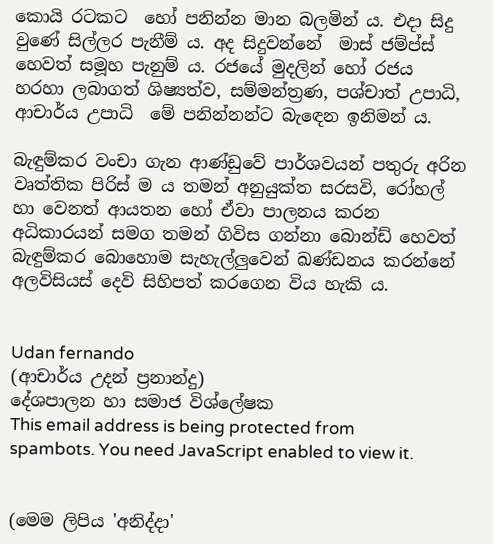කොයි රටකට  හෝ පනින්න මාන බලමින් ය. එදා සිදු වුණේ සිල්ලර පැනීම් ය. අද සිදුවන්නේ  මාස් ජම්ප්ස් හෙවත් සමූහ පැනුම් ය. රජයේ මුදලින් හෝ රජය හරහා ලබාගත් ශිෂ්‍යත්ව, සම්මන්ත්‍රණ, පශ්චාත් උපාධි, ආචාර්ය උපාධි  මේ පනින්නන්ට බැඳෙන ඉනිමන් ය.

බැඳුම්කර වංචා ගැන ආණ්ඩුවේ පාර්ශවයන් පතුරු අරින වෘත්තික පිරිස් ම ය තමන් අනුයුක්ත සරසවි, රෝහල් හා වෙනත් ආයතන හෝ ඒවා පාලනය කරන අධිකාරයන් සමග තමන් ගිවිස ගන්නා බොන්ඩ් හෙවත් බැඳුම්කර බොහොම සැහැල්ලුවෙන් ඛණ්ඩනය කරන්නේ අලවිසියස් දෙවි සිහිපත් කරගෙන විය හැකි ය.


Udan fernando
(ආචාර්ය උදන් ප්‍රනාන්දු)
දේශපාලන හා සමාජ විශ්ලේෂක
This email address is being protected from spambots. You need JavaScript enabled to view it.


(මෙම ලිපිය 'අනිද්දා'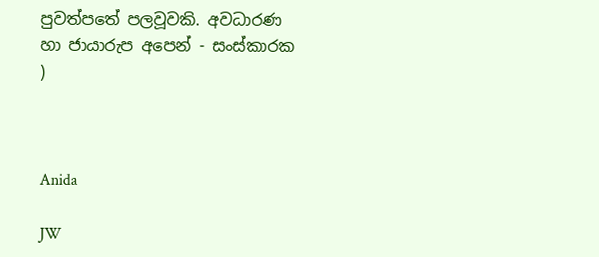පුවත්පතේ පලවූවකි. අවධාරණ හා ජායාරුප අපෙන් - සංස්කාරක )



Anida

JW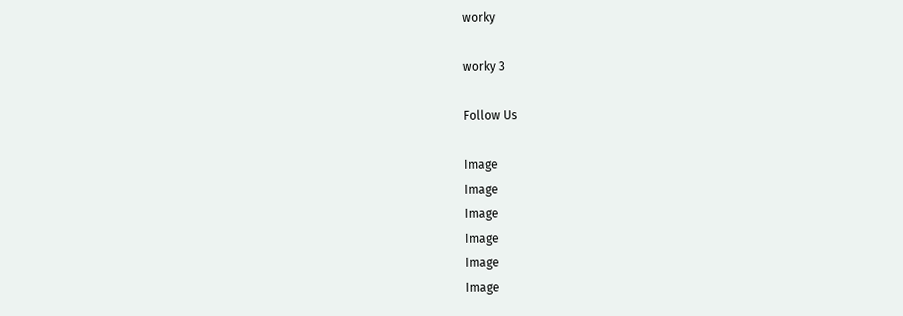worky

worky 3

Follow Us

Image
Image
Image
Image
Image
Image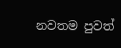නවතම පුවත්